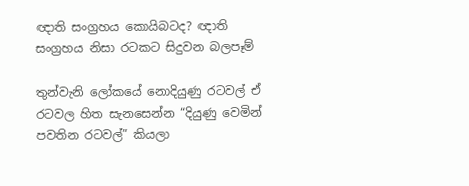ඥාති සංග්‍රහය කොයිබටද? ඥාති සංග්‍රහය නිසා රටකට සිදුවන බලපෑම්

තුන්වැනි ලෝකයේ නොදියුණු රටවල් ඒ රටවල හිත සැනසෙන්න “දියුණු වෙමින් පවතින රටවල්” කියලා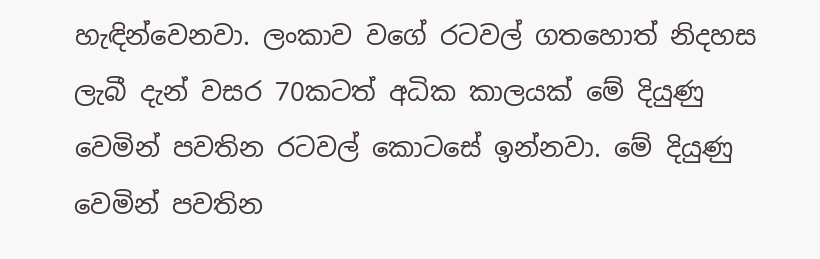හැඳින්වෙනවා. ලංකාව වගේ රටවල් ගතහොත් නිදහස ලැබී දැන් වසර 70කටත් අධික කාලයක් මේ දියුණු වෙමින් පවතින රටවල් කොටසේ ඉන්නවා. මේ දියුණු වෙමින් පවතින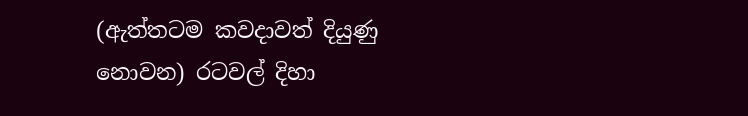(ඇත්තටම කවදාවත් දියුණු නොවන) රටවල් දිහා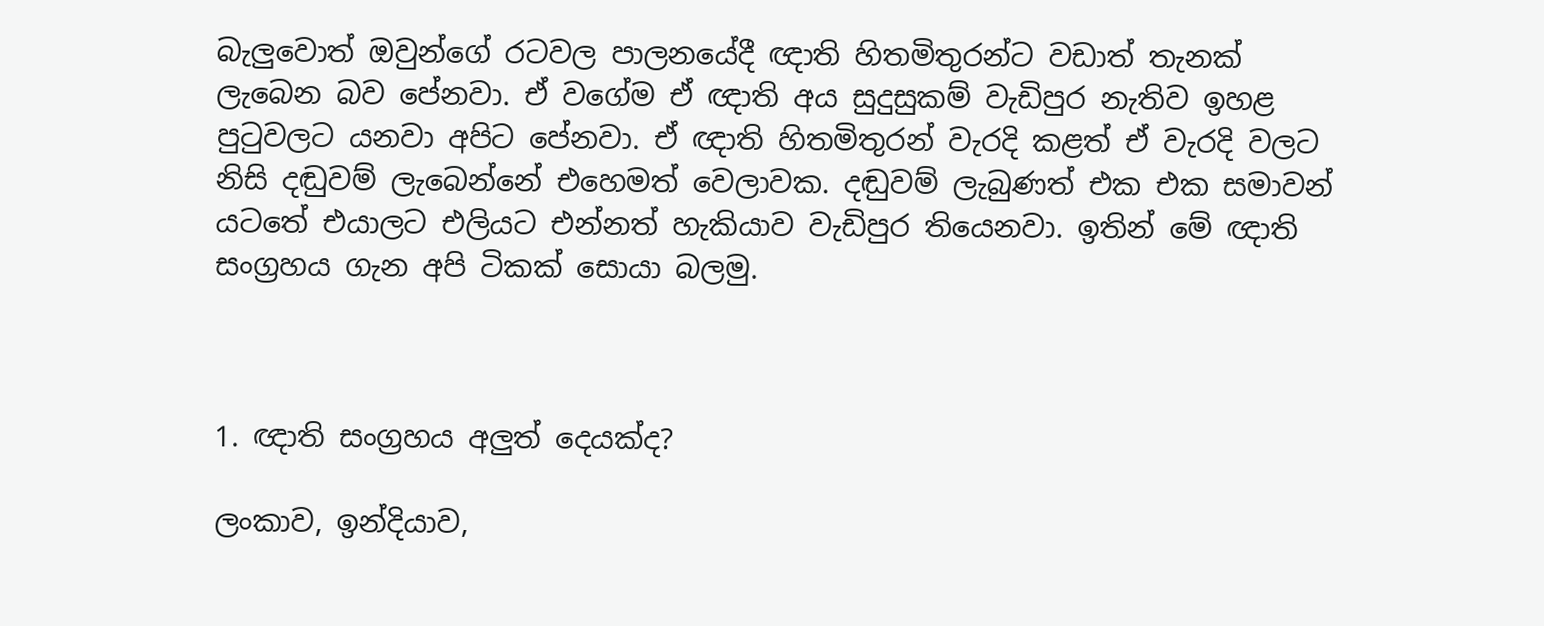බැලුවොත් ඔවුන්ගේ රටවල පාලනයේදී ඥාති හිතමිතුරන්ට වඩාත් තැනක් ලැබෙන බව පේනවා. ඒ වගේම ඒ ඥාති අය සුදුසුකම් වැඩිපුර නැතිව ඉහළ පුටුවලට යනවා අපිට පේනවා. ඒ ඥාති හිතමිතුරන් වැරදි කළත් ඒ වැරදි වලට නිසි දඬුවම් ලැබෙන්නේ එහෙමත් වෙලාවක. දඬුවම් ලැබුණත් එක එක සමාවන් යටතේ එයාලට එලියට එන්නත් හැකියාව වැඩිපුර තියෙනවා. ඉතින් මේ ඥාති සංග්‍රහය ගැන අපි ටිකක් සොයා බලමු.



1. ඥාති සංග්‍රහය අලුත් දෙයක්ද?

ලංකාව, ඉන්දියාව,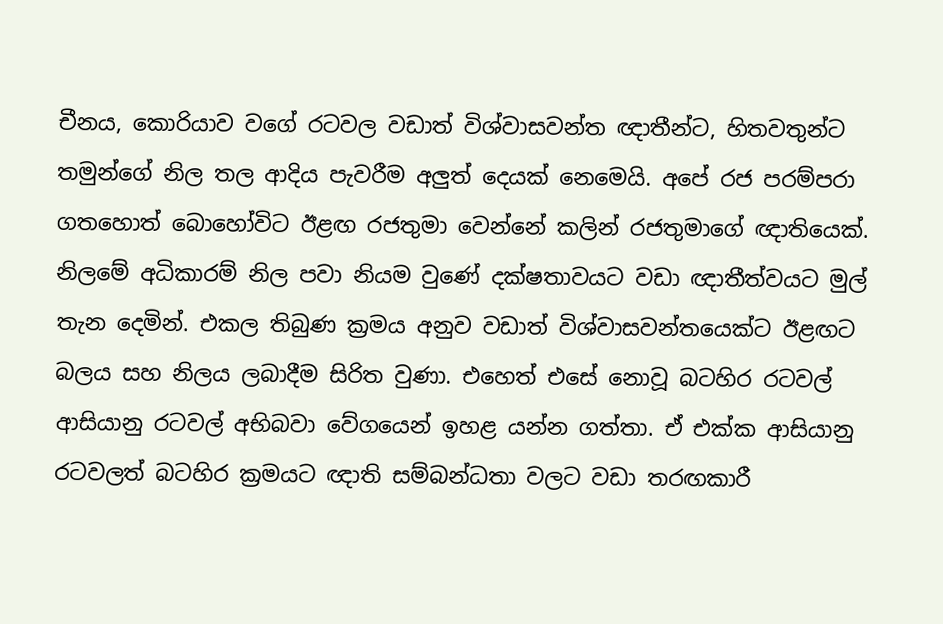චීනය, කොරියාව වගේ රටවල වඩාත් විශ්වාසවන්ත ඥාතීන්ට, හිතවතුන්ට තමුන්ගේ නිල තල ආදිය පැවරීම අලුත් දෙයක් නෙමෙයි. අපේ රජ පරම්පරා ගතහොත් බොහෝවිට ඊළඟ රජතුමා වෙන්නේ කලින් රජතුමාගේ ඥාතියෙක්. නිලමේ අධිකාරම් නිල පවා නියම වුණේ දක්ෂතාවයට වඩා ඥාතීත්වයට මුල් තැන දෙමින්. එකල තිබුණ ක්‍රමය අනුව වඩාත් විශ්වාසවන්තයෙක්ට ඊළඟට බලය සහ නිලය ලබාදීම සිරිත වුණා. එහෙත් එසේ නොවූ බටහිර රටවල් ආසියානු රටවල් අභිබවා වේගයෙන් ඉහළ යන්න ගත්තා. ඒ එක්ක ආසියානු රටවලත් බටහිර ක්‍රමයට ඥාති සම්බන්ධතා වලට වඩා තරඟකාරී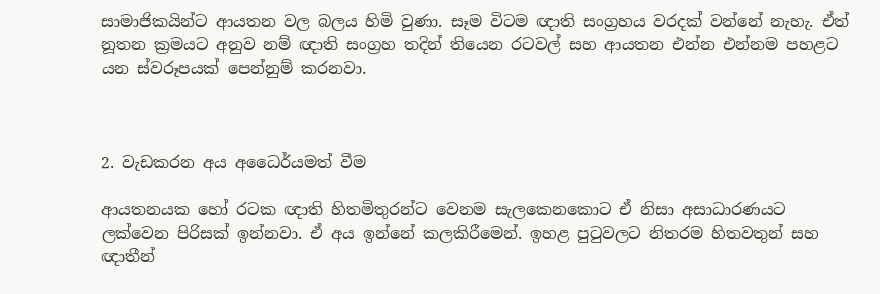සාමාජිකයින්ට ආයතන වල බලය හිමි වුණා. සෑම විටම ඥාති සංග්‍රහය වරදක් වන්නේ නැහැ. ඒත් නූතන ක්‍රමයට අනුව නම් ඥාති සංග්‍රහ තදින් තියෙන රටවල් සහ ආයතන එන්න එන්නම පහළට යන ස්වරූපයක් පෙන්නුම් කරනවා.



2. වැඩකරන අය අධෛර්යමත් වීම

ආයතනයක හෝ රටක ඥාති හිතමිතුරන්ට වෙනම සැලකෙනකොට ඒ නිසා අසාධාරණයට ලක්වෙන පිරිසක් ඉන්නවා. ඒ අය ඉන්නේ කලකිරීමෙන්. ඉහළ පුටුවලට නිතරම හිතවතුන් සහ ඥාතීන්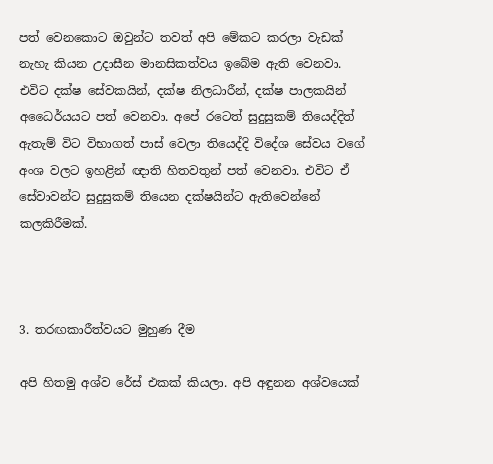පත් වෙනකොට ඔවුන්ට තවත් අපි මේකට කරලා වැඩක් නැහැ කියන උදාසීන මානසිකත්වය ඉබේම ඇති වෙනවා. එවිට දක්ෂ සේවකයින්, දක්ෂ නිලධාරීන්, දක්ෂ පාලකයින් අධෛර්යයට පත් වෙනවා. අපේ රටෙත් සුදුසුකම් තියෙද්දිත් ඇතැම් විට විභාගත් පාස් වෙලා තියෙද්දි විදේශ සේවය වගේ අංශ වලට ඉහළින් ඥාති හිතවතුන් පත් වෙනවා. එවිට ඒ සේවාවන්ට සුදුසුකම් තියෙන දක්ෂයින්ට ඇතිවෙන්නේ කලකිරීමක්.



3. තරඟකාරීත්වයට මුහුණ දීම

අපි හිතමු අශ්ව රේස් එකක් කියලා. අපි අඳුනන අශ්වයෙක්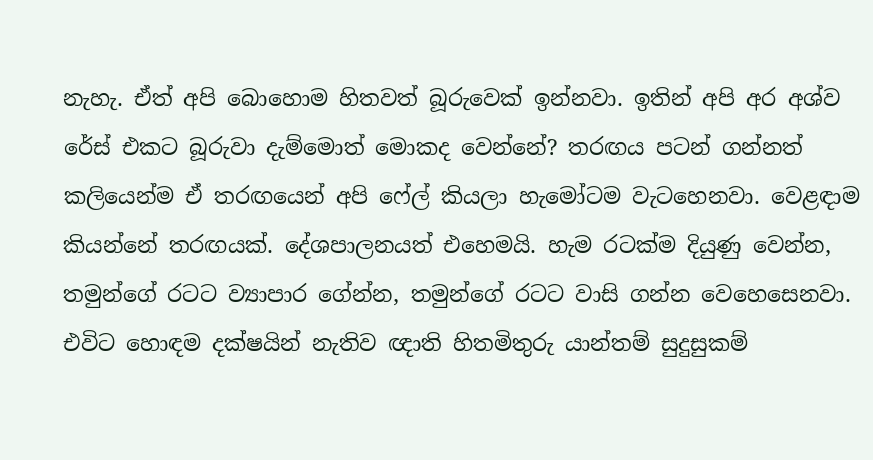නැහැ. ඒත් අපි බොහොම හිතවත් බූරුවෙක් ඉන්නවා. ඉතින් අපි අර අශ්ව රේස් එකට බූරුවා දැම්මොත් මොකද වෙන්නේ? තරඟය පටන් ගන්නත් කලියෙන්ම ඒ තරඟයෙන් අපි ෆේල් කියලා හැමෝටම වැටහෙනවා. වෙළඳාම කියන්නේ තරඟයක්. දේශපාලනයත් එහෙමයි. හැම රටක්ම දියුණු වෙන්න, තමුන්ගේ රටට ව්‍යාපාර ගේන්න, තමුන්ගේ රටට වාසි ගන්න වෙහෙසෙනවා. එවිට හොඳම දක්ෂයින් නැතිව ඥාති හිතමිතුරු යාන්තම් සුදුසුකම්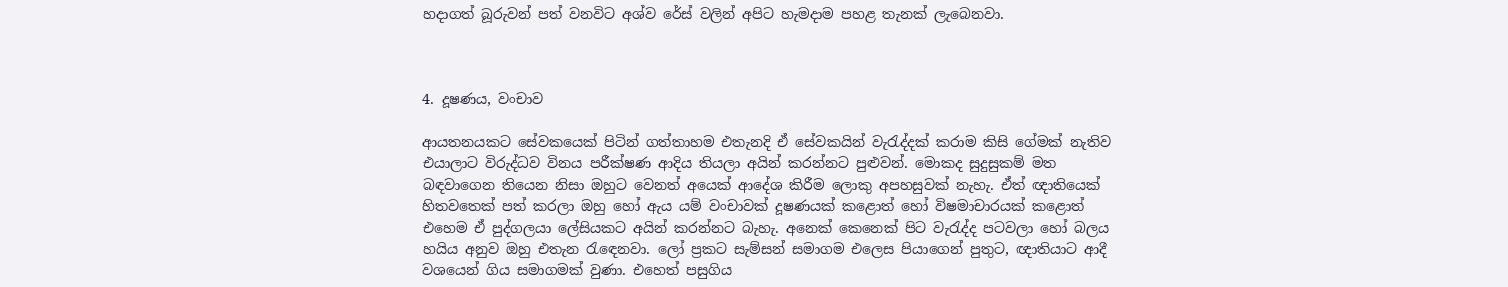හදාගත් බූරුවන් පත් වනවිට අශ්ව රේස් වලින් අපිට හැමදාම පහළ තැනක් ලැබෙනවා.



4. දූෂණය, වංචාව

ආයතනයකට සේවකයෙක් පිටින් ගත්තාහම එතැනදි ඒ සේවකයින් වැරැද්දක් කරාම කිසි ගේමක් නැතිව එයාලාට විරුද්ධව විනය පරීක්ෂණ ආදිය තියලා අයින් කරන්නට පුළුවන්. මොකද සුදුසුකම් මත බඳවාගෙන තියෙන නිසා ඔහුට වෙනත් අයෙක් ආදේශ කිරීම ලොකු අපහසුවක් නැහැ. ඒත් ඥාතියෙක් හිතවතෙක් පත් කරලා ඔහු හෝ ඇය යම් වංචාවක් දූෂණයක් කළොත් හෝ විෂමාචාරයක් කළොත් එහෙම ඒ පුද්ගලයා ලේසියකට අයින් කරන්නට බැහැ. අනෙක් කෙනෙක් පිට වැරැද්ද පටවලා හෝ බලය හයිය අනුව ඔහු එතැන රැඳෙනවා. ලෝ ප්‍රකට සැම්සන් සමාගම එලෙස පියාගෙන් පුතුට, ඥාතියාට ආදී වශයෙන් ගිය සමාගමක් වුණා. එහෙත් පසුගිය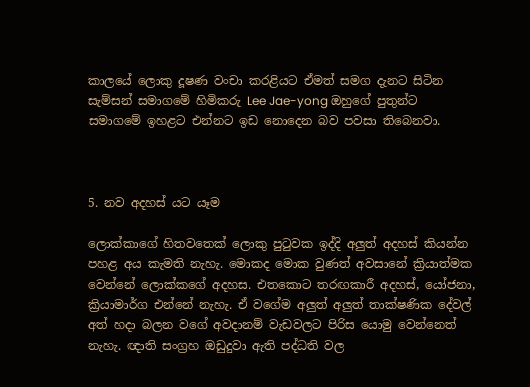කාලයේ ලොකු දූෂණ වංචා කරළියට ඒමත් සමග දැනට සිටින සැම්සන් සමාගමේ හිමිකරු Lee Jae-yong ඔහුගේ පුතුන්ට සමාගමේ ඉහළට එන්නට ඉඩ නොදෙන බව පවසා තිබෙනවා.



5. නව අදහස් යට යෑම

ලොක්කාගේ හිතවතෙක් ලොකු පුටුවක ඉද්දි අලුත් අදහස් කියන්න පහළ අය කැමති නැහැ. මොකද මොක වුණත් අවසානේ ක්‍රියාත්මක වෙන්නේ ලොක්කගේ අදහස. එතකොට තරඟකාරී අදහස්, යෝජනා, ක්‍රියාමාර්ග එන්නේ නැහැ. ඒ වගේම අලුත් අලුත් තාක්ෂණික දේවල් අත් හදා බලන වගේ අවදානම් වැඩවලට පිරිස යොමු වෙන්නෙත් නැහැ. ඥාති සංග්‍රහ ඔඩුදුවා ඇති පද්ධති වල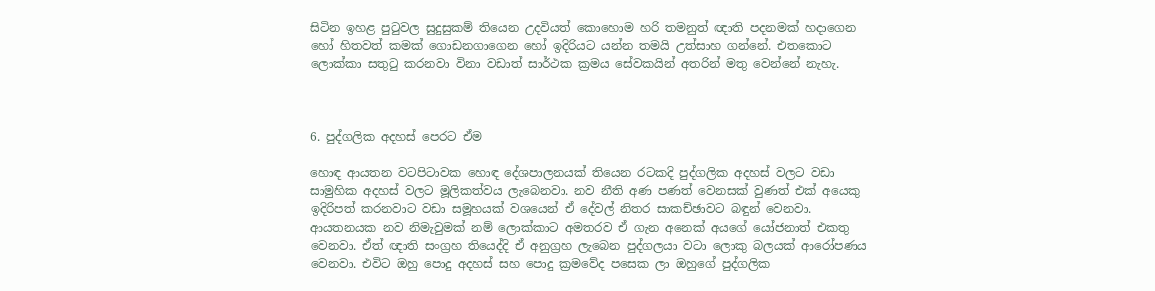සිටින ඉහළ පුටුවල සුදුසුකම් තියෙන උදවියත් කොහොම හරි තමනුත් ඥාති පදනමක් හදාගෙන හෝ හිතවත් කමක් ගොඩනගාගෙන හෝ ඉදිරියට යන්න තමයි උත්සාහ ගන්නේ. එතකොට ලොක්කා සතුටු කරනවා විනා වඩාත් සාර්ථක ක්‍රමය සේවකයින් අතරින් මතු වෙන්නේ නැහැ.



6. පුද්ගලික අදහස් පෙරට ඒම

හොඳ ආයතන වටපිටාවක හොඳ දේශපාලනයක් තියෙන රටකදි පුද්ගලික අදහස් වලට වඩා සාමුහික අදහස් වලට මූලිකත්වය ලැබෙනවා. නව නීති අණ පණත් වෙනසක් වුණත් එක් අයෙකු ඉදිරිපත් කරනවාට වඩා සමූහයක් වශයෙන් ඒ දේවල් නිතර සාකච්ඡාවට බඳුන් වෙනවා. ආයතනයක නව නිමැවුමක් නම් ලොක්කාට අමතරව ඒ ගැන අනෙක් අයගේ යෝජනාත් එකතු වෙනවා. ඒත් ඥාති සංග්‍රහ තියෙද්දි ඒ අනුග්‍රහ ලැබෙන පුද්ගලයා වටා ලොකු බලයක් ආරෝපණය වෙනවා. එවිට ඔහු පොදු අදහස් සහ පොදු ක්‍රමවේද පසෙක ලා ඔහුගේ පුද්ගලික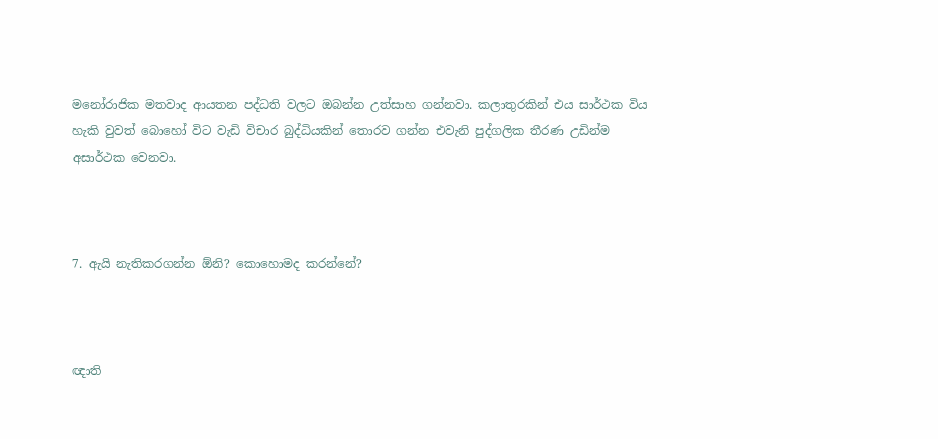මනෝරාජික මතවාද ආයතන පද්ධති වලට ඔබන්න උත්සාහ ගන්නවා. කලාතුරකින් එය සාර්ථක විය හැකි වුවත් බොහෝ විට වැඩි විචාර බුද්ධියකින් තොරව ගන්න එවැනි පුද්ගලික තීරණ උඩින්ම අසාර්ථක වෙනවා.



7. ඇයි නැතිකරගන්න ඕනි? කොහොමද කරන්නේ?



ඥාති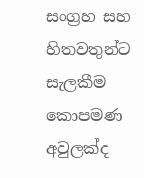සංග්‍රහ සහ හිතවතුන්ට සැලකීම කොපමණ අවුලක්ද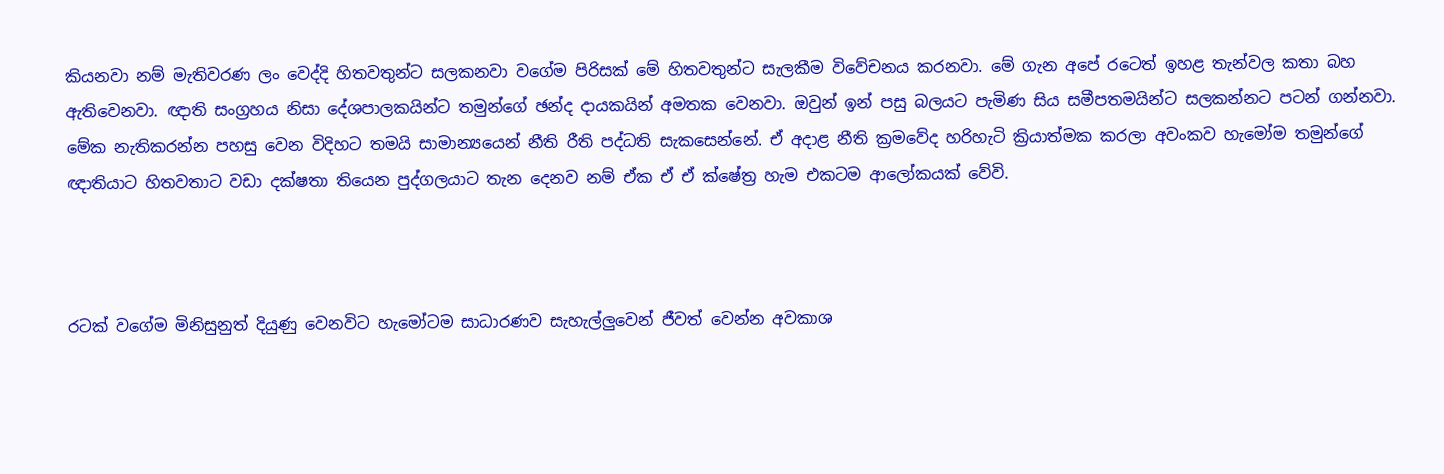කියනවා නම් මැතිවරණ ලං වෙද්දි හිතවතුන්ට සලකනවා වගේම පිරිසක් මේ හිතවතුන්ට සැලකීම විවේචනය කරනවා. මේ ගැන අපේ රටෙත් ඉහළ තැන්වල කතා බහ ඇතිවෙනවා. ඥාති සංග්‍රහය නිසා දේශපාලකයින්ට තමුන්ගේ ඡන්ද දායකයින් අමතක වෙනවා. ඔවුන් ඉන් පසු බලයට පැමිණ සිය සමීපතමයින්ට සලකන්නට පටන් ගන්නවා. මේක නැතිකරන්න පහසු වෙන විදිහට තමයි සාමාන්‍යයෙන් නීති රීති පද්ධති සැකසෙන්නේ. ඒ අදාළ නීති ක්‍රමවේද හරිහැටි ක්‍රියාත්මක කරලා අවංකව හැමෝම තමුන්ගේ ඥාතියාට හිතවතාට වඩා දක්ෂතා තියෙන පුද්ගලයාට තැන දෙනව නම් ඒක ඒ ඒ ක්ෂේත්‍ර හැම එකටම ආලෝකයක් වේවි.



රටක් වගේම මිනිසුනුත් දියුණු වෙනවිට හැමෝටම සාධාරණව සැහැල්ලුවෙන් ජීවත් වෙන්න අවකාශ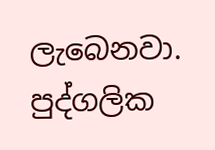ලැබෙනවා. පුද්ගලික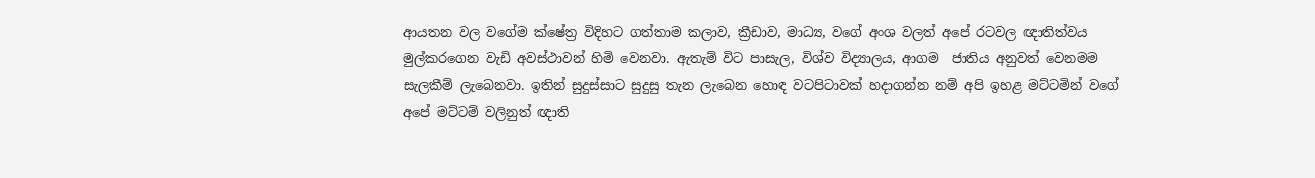ආයතන වල වගේම ක්ෂේත්‍ර විදිහට ගත්තාම කලාව, ක්‍රීඩාව, මාධ්‍ය, වගේ අංශ වලත් අපේ රටවල ඥාතිත්වය මුල්කරගෙන වැඩි අවස්ථාවන් හිමි වෙනවා. ඇතැම් විට පාසැල, විශ්ව විද්‍යාලය, ආගම  ජාතිය අනුවත් වෙනමම සැලකීම් ලැබෙනවා. ඉතින් සුදුස්සාට සුදුසු තැන ලැබෙන හොඳ වටපිටාවක් හදාගන්න නම් අපි ඉහළ මට්ටමින් වගේ අපේ මට්ටම් වලිනුත් ඥාති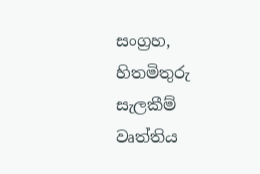සංග්‍රහ, හිතමිතුරු සැලකීම් වෘත්තිය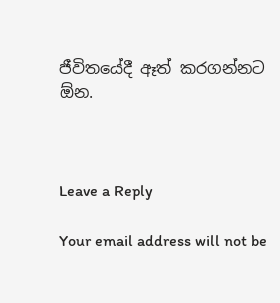ජීවිතයේදී ඈත් කරගන්නට ඕන.



Leave a Reply

Your email address will not be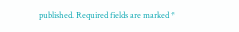published. Required fields are marked *